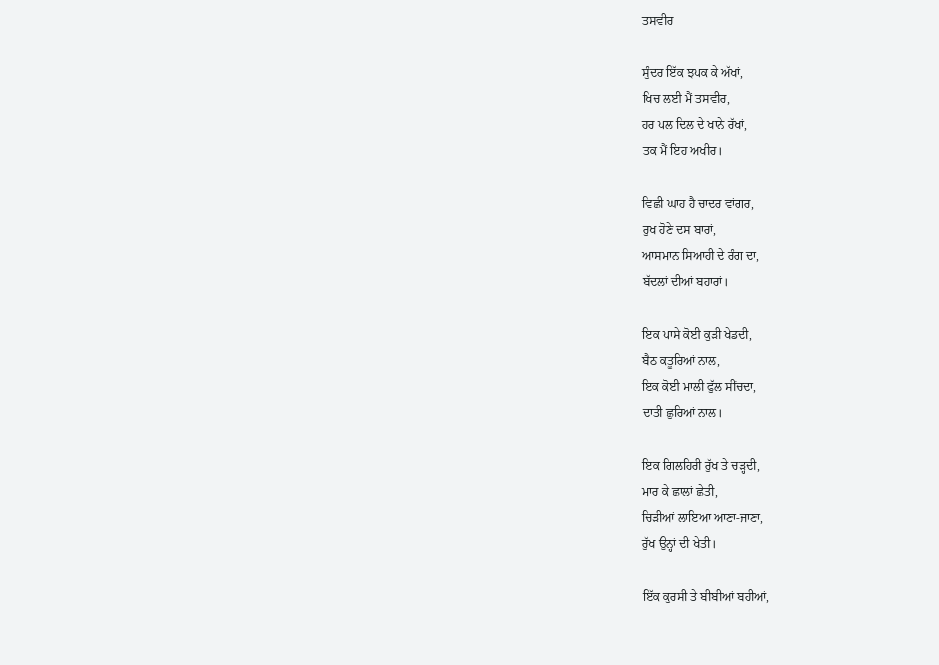ਤਸਵੀਰ

ਸੁੰਦਰ ਇੱਕ ਝਪਕ ਕੇ ਅੱਖਾਂ,
ਖਿਚ ਲਈ ਮੈਂ ਤਸਵੀਰ,
ਹਰ ਪਲ ਦਿਲ ਦੇ ਖਾਨੇ ਰੱਖਾਂ,
ਤਕ ਮੈਂ ਇਹ ਅਖੀਰ।

ਵਿਛੀ ਘਾਹ ਹੈ ਚਾਦਰ ਵਾਂਗਰ,
ਰੁਖ ਹੋਣੇ ਦਸ ਬਾਰਾਂ,
ਆਸਮਾਨ ਸਿਆਹੀ ਦੇ ਰੰਗ ਦਾ,
ਬੱਦਲਾਂ ਦੀਆਂ ਬਹਾਰਾਂ।

ਇਕ ਪਾਸੇ ਕੋਈ ਕੁੜੀ ਖੇਡਦੀ,
ਬੈਠ ਕਤੂਰਿਆਂ ਨਾਲ,
ਇਕ ਕੋਈ ਮਾਲੀ ਫੁੱਲ ਸੀਂਚਦਾ,
ਦਾਤੀ ਛੁਰਿਆਂ ਨਾਲ।

ਇਕ ਗਿਲਹਿਰੀ ਰੁੱਖ ਤੇ ਚੜ੍ਹਦੀ,
ਮਾਰ ਕੇ ਛਾਲਾਂ ਛੇਤੀ,
ਚਿੜੀਆਂ ਲਾਇਆ ਆਣਾ-ਜਾਣਾ,
ਰੁੱਖ ਉਨ੍ਹਾਂ ਦੀ ਖੇਤੀ।

ਇੱਕ ਕੁਰਸੀ ਤੇ ਬੀਬੀਆਂ ਬਹੀਆਂ,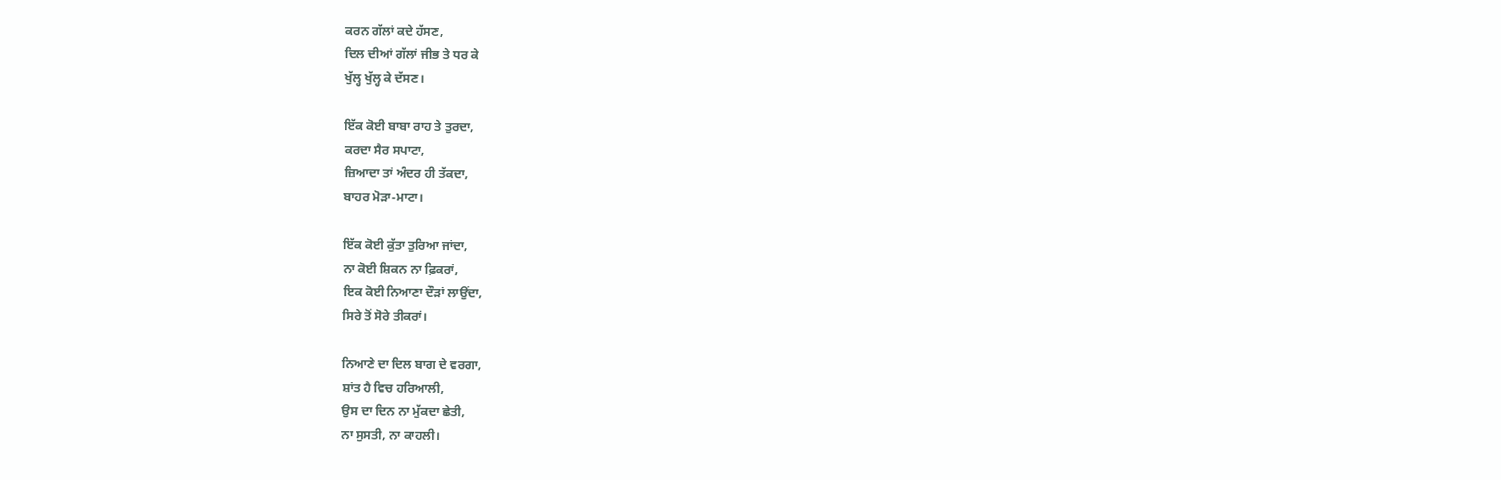ਕਰਨ ਗੱਲਾਂ ਕਦੇ ਹੱਸਣ,
ਦਿਲ ਦੀਆਂ ਗੱਲਾਂ ਜੀਭ ਤੇ ਧਰ ਕੇ
ਖੁੱਲ੍ਹ ਖੁੱਲ੍ਹ ਕੇ ਦੱਸਣ।

ਇੱਕ ਕੋਈ ਬਾਬਾ ਰਾਹ ਤੇ ਤੁਰਦਾ,
ਕਰਦਾ ਸੈਰ ਸਪਾਟਾ,
ਜ਼ਿਆਦਾ ਤਾਂ ਅੰਦਰ ਹੀ ਤੱਕਦਾ,
ਬਾਹਰ ਮੋੜਾ-ਮ‍ਾਟਾ।

ਇੱਕ ਕੋਈ ਕੁੱਤਾ ਤੁਰਿਆ ਜਾਂਦਾ,
ਨਾ ਕੋਈ ਸ਼ਿਕਨ ਨਾ ਫ਼ਿਕਰਾਂ,
ਇਕ ਕੋਈ ਨਿਆਣਾ ਦੌੜਾਂ ਲਾਉਂਦਾ,
ਸਿਰੇ ਤੋਂ ਸੋਰੇ ਤੀਕਰਾਂ।

ਨਿਆਣੇ ਦਾ ਦਿਲ ਬਾਗ ਦੇ ਵਰਗਾ,
ਸ਼ਾਂਤ ਹੈ ਵਿਚ ਹਰਿਆਲੀ,
ਉਸ ਦਾ ਦਿਨ ਨਾ ਮੁੱਕਦਾ ਛੇਤੀ,
ਨਾ ਸੁਸਤੀ, ਨਾ ਕਾਹਲੀ।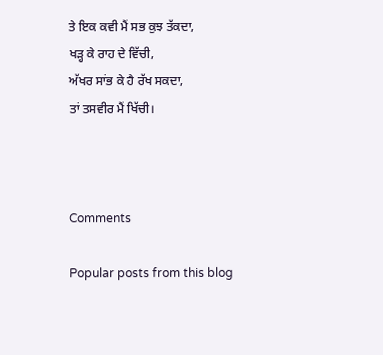ਤੇ ਇਕ ਕਵੀ ਮੈਂ ਸਭ ਕੁਝ ਤੱਕਦਾ,
ਖੜ੍ਹ ਕੇ ਰਾਹ ਦੇ ਵਿੱਚੀ,
ਅੱਖਰ ਸਾਂਭ ਕੇ ਹੈ ਰੱਖ ਸਕਦਾ,
ਤਾਂ ਤਸਵੀਰ ਮੈਂ ਖਿੱਚੀ।



Comments

Popular posts from this blog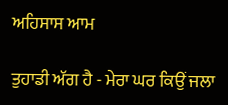ਅਹਿਸਾਸ ਆਮ

ਤੁਹਾਡੀ ਅੱਗ ਹੈ - ਮੇਰਾ ਘਰ ਕਿਉਂ ਜਲਾ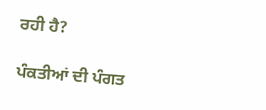ਰਹੀ ਹੈ?

ਪੰਕਤੀਆਂ ਦੀ ਪੰਗਤ